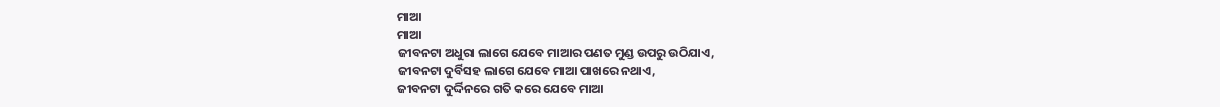ମାଆ
ମାଆ
ଜୀବନଟା ଅଧୁରା ଲାଗେ ଯେବେ ମାଆର ପଣତ ମୁଣ୍ଡ ଉପରୁ ଉଠିଯାଏ,
ଜୀବନଟା ଦୁର୍ବିସହ ଲାଗେ ଯେବେ ମାଆ ପାଖରେ ନଥାଏ,
ଜୀବନଟା ଦୁର୍ଦ୍ଦିନରେ ଗତି କରେ ଯେବେ ମାଆ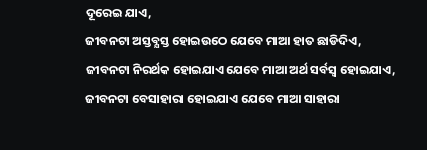ଦୂରେଇ ଯାଏ,
ଜୀବନଟା ଅସ୍ତବ୍ଯସ୍ତ ହୋଇଉଠେ ଯେବେ ମାଆ ହାତ ଛାଡିଦିଏ,
ଜୀବନଟା ନିରର୍ଥକ ହୋଇଯାଏ ଯେବେ ମାଆ ଅର୍ଥ ସର୍ବସ୍ବ ହୋଇଯାଏ,
ଜୀବନଟା ବେସାହାରା ହୋଇଯାଏ ଯେବେ ମାଆ ସାହାରା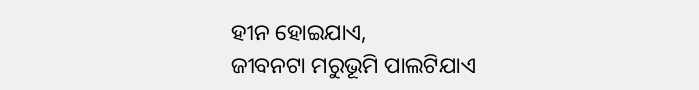ହୀନ ହୋଇଯାଏ,
ଜୀବନଟା ମରୁଭୂମି ପାଲଟିଯାଏ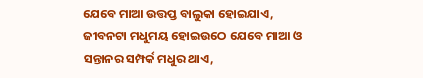ଯେବେ ମାଆ ଉତ୍ତପ୍ତ ବାଲୁକା ହୋଇଯାଏ,
ଜୀବନଟା ମଧୁମୟ ହୋଇଉଠେ ଯେବେ ମାଆ ଓ ସନ୍ତାନର ସମ୍ପର୍କ ମଧୁର ଥାଏ,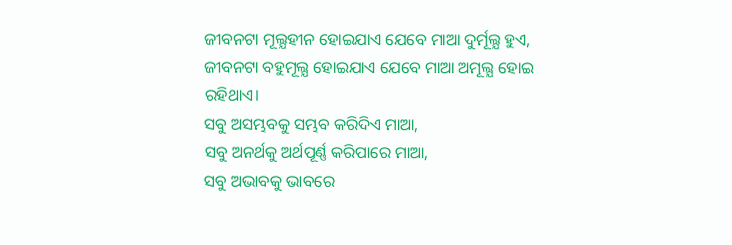ଜୀବନଟା ମୂଲ୍ଯହୀନ ହୋଇଯାଏ ଯେବେ ମାଆ ଦୁର୍ମୂଲ୍ଯ ହୁଏ,
ଜୀବନଟା ବହୁମୂଲ୍ଯ ହୋଇଯାଏ ଯେବେ ମାଆ ଅମୂଲ୍ଯ ହୋଇ ରହିଥାଏ।
ସବୁ ଅସମ୍ଭବକୁ ସମ୍ଭବ କରିଦିଏ ମାଆ,
ସବୁ ଅନର୍ଥକୁ ଅର୍ଥପୂର୍ଣ୍ଣ କରିପାରେ ମାଆ,
ସବୁ ଅଭାବକୁ ଭାବରେ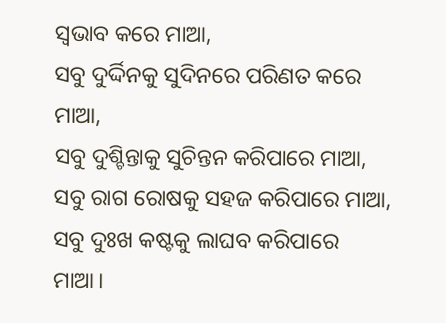ସ୍ବଭାବ କରେ ମାଆ,
ସବୁ ଦୁର୍ଦ୍ଦିନକୁ ସୁଦିନରେ ପରିଣତ କରେ ମାଆ,
ସବୁ ଦୁଶ୍ଚିନ୍ତାକୁ ସୁଚିନ୍ତନ କରିପାରେ ମାଆ,
ସବୁ ରାଗ ରୋଷକୁ ସହଜ କରିପାରେ ମାଆ,
ସବୁ ଦୁଃଖ କଷ୍ଟକୁ ଲାଘବ କରିପାରେ ମାଆ।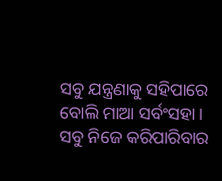ସବୁ ଯନ୍ତ୍ରଣାକୁ ସହିପାରେ ବୋଲି ମାଆ ସର୍ବଂସହା।
ସବୁ ନିଜେ କରିପାରିବାର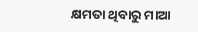କ୍ଷମତା ଥିବାରୁ ମାଆ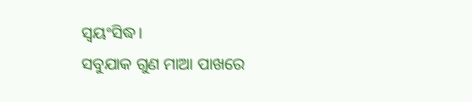ସ୍ବୟଂସିଦ୍ଧ।
ସବୁଯାକ ଗୁଣ ମାଆ ପାଖରେ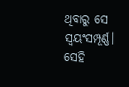ଥିବାରୁ ସେ ସ୍ବୟଂସମ୍ପୂର୍ଣ୍ଣ।
ସେହି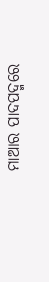ମାଆର ପାଦପଦ୍ମରେ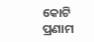କୋଟି ପ୍ରଣାମ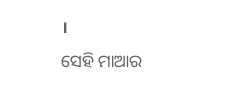।
ସେହି ମାଆର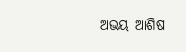ଅଭୟ ଆଶିଷ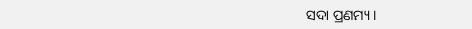ସଦା ପ୍ରଣମ୍ୟ ।